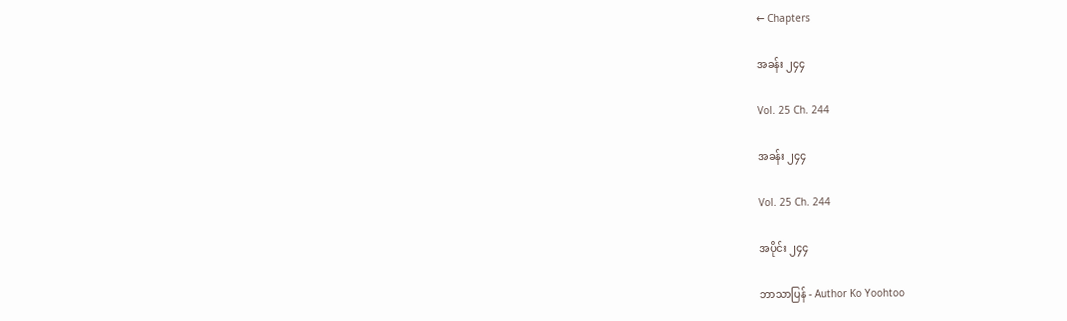← Chapters

အခန်း ၂၄၄

Vol. 25 Ch. 244

အခန်း ၂၄၄

Vol. 25 Ch. 244

အပိုင်း ၂၄၄

ဘာသာပြန် - Author Ko Yoohtoo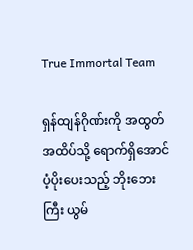True Immortal Team

ရှန်ထျန်ဂိုဏ်းကို အထွတ်အထိပ်သို့ ရောက်ရှိအောင် ပံ့ပိုးပေးသည့် ဘိုးဘေးကြီး ယွမ်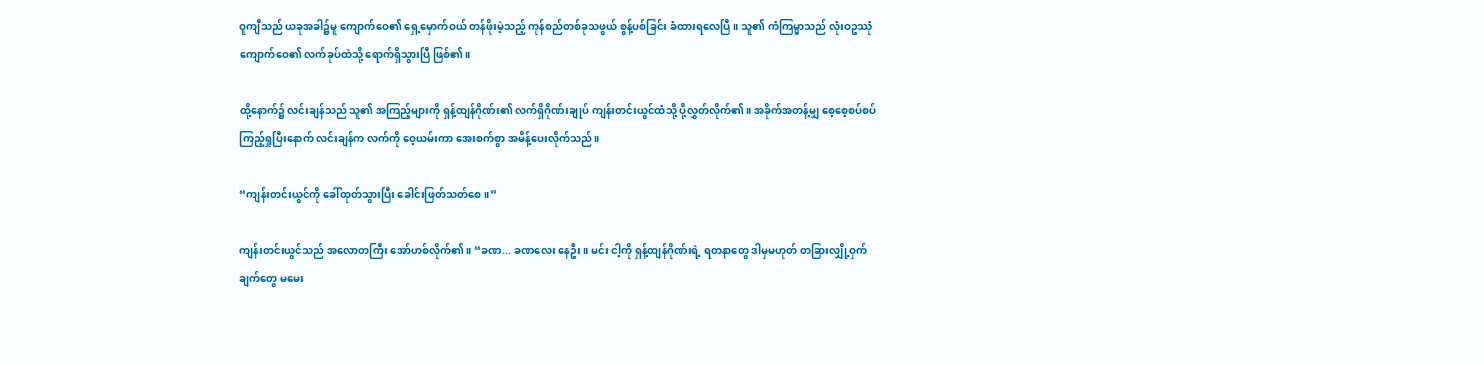ဝူကျီသည် ယခုအခါ၌မူ ကျောက်ဝေ၏ ရှေ့မှောက်ဝယ် တန်ဖိုးမဲ့သည့် ကုန်စည်တစ်ခုသဖွယ် စွန့်ပစ်ခြင်း ခံထားရလေပြီ။ သူ၏ ကံကြမ္မာသည် လုံးဝဥဿုံ ကျောက်ဝေ၏ လက်ခုပ်ထဲသို့ ရောက်ရှိသွားပြီ ဖြစ်၏။

ထို့နောက်၌ လင်းချန်သည် သူ၏ အကြည့်များကို ရှန့်ထျန်ဂိုဏ်း၏ လက်ရှိဂိုဏ်းချုပ် ကျန်းတင်းယွင်ထံသို့ ပို့လွှတ်လိုက်၏။ အခိုက်အတန့်မျှ စေ့စေ့စပ်စပ် ကြည့်ရှုပြီးနောက် လင်းချန်က လက်ကို ဝေ့ယမ်းကာ အေးစက်စွာ အမိန့်ပေးလိုက်သည်။

“ကျန်းတင်းယွင်ကို ခေါ်ထုတ်သွားပြီး ခေါင်းဖြတ်သတ်စေ။”

ကျန်းတင်းယွင်သည် အလောတကြီး အော်ဟစ်လိုက်၏။ “ခဏ... ခဏလေး နေဦး။ မင်း ငါ့ကို ရှန့်ထျန်ဂိုဏ်းရဲ့ ရတနာတွေ ဒါမှမဟုတ် တခြားလျှို့ဝှက်ချက်တွေ မမေး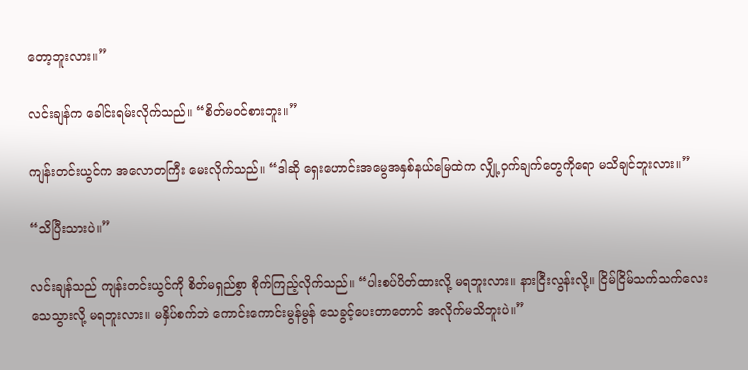တော့ဘူးလား။”

လင်းချန်က ခေါင်းရမ်းလိုက်သည်။ “စိတ်မဝင်စားဘူး။”

ကျန်းတင်းယွင်က အလောတကြီး မေးလိုက်သည်။ “ဒါဆို ရှေးဟောင်းအမွေအနှစ်နယ်မြေထဲက လျှို့ဝှက်ချက်တွေကိုရော မသိချင်ဘူးလား။”

“သိပြီးသားပဲ။”

လင်းချန်သည် ကျန်းတင်းယွင်ကို စိတ်မရှည်စွာ စိုက်ကြည့်လိုက်သည်။ “ပါးစပ်ပိတ်ထားလို့ မရဘူးလား။ နားငြီးလွန်းလို့။ ငြိမ်ငြိမ်သက်သက်လေး သေသွားလို့ မရဘူးလား။ မနှိပ်စက်ဘဲ ကောင်းကောင်းမွန်မွန် သေခွင့်ပေးတာတောင် အလိုက်မသိဘူးပဲ။”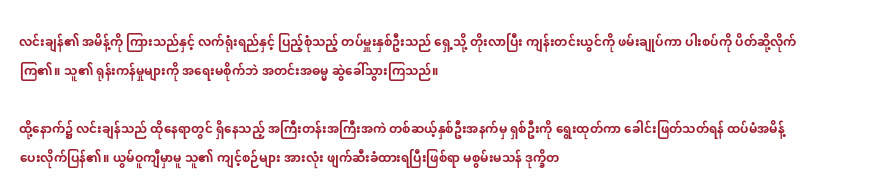လင်းချန်၏ အမိန့်ကို ကြားသည်နှင့် လက်ရုံးရည်နှင့် ပြည့်စုံသည့် တပ်မှူးနှစ်ဦးသည် ရှေ့သို့ တိုးလာပြီး ကျန်းတင်းယွင်ကို ဖမ်းချုပ်ကာ ပါးစပ်ကို ပိတ်ဆို့လိုက်ကြ၏။ သူ၏ ရုန်းကန်မှုများကို အရေးမစိုက်ဘဲ အတင်းအဓမ္မ ဆွဲခေါ်သွားကြသည်။

ထို့နောက်၌ လင်းချန်သည် ထိုနေရာတွင် ရှိနေသည့် အကြီးတန်းအကြီးအကဲ တစ်ဆယ့်နှစ်ဦးအနက်မှ ရှစ်ဦးကို ရွေးထုတ်ကာ ခေါင်းဖြတ်သတ်ရန် ထပ်မံအမိန့်ပေးလိုက်ပြန်၏။ ယွမ်ဝူကျီမှာမူ သူ၏ ကျင့်စဉ်များ အားလုံး ဖျက်ဆီးခံထားရပြီးဖြစ်ရာ မစွမ်းမသန် ဒုက္ခိတ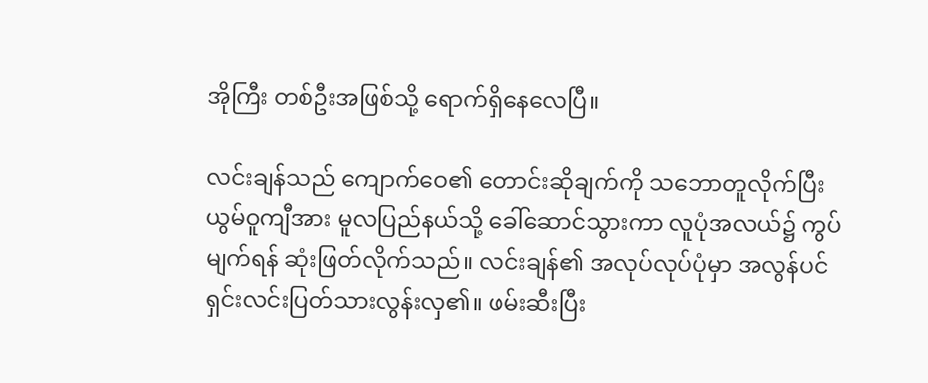အိုကြီး တစ်ဦးအဖြစ်သို့ ရောက်ရှိနေလေပြီ။

လင်းချန်သည် ကျောက်ဝေ၏ တောင်းဆိုချက်ကို သဘောတူလိုက်ပြီး ယွမ်ဝူကျီအား မူလပြည်နယ်သို့ ခေါ်ဆောင်သွားကာ လူပုံအလယ်၌ ကွပ်မျက်ရန် ဆုံးဖြတ်လိုက်သည်။ လင်းချန်၏ အလုပ်လုပ်ပုံမှာ အလွန်ပင် ရှင်းလင်းပြတ်သားလွန်းလှ၏။ ဖမ်းဆီးပြီး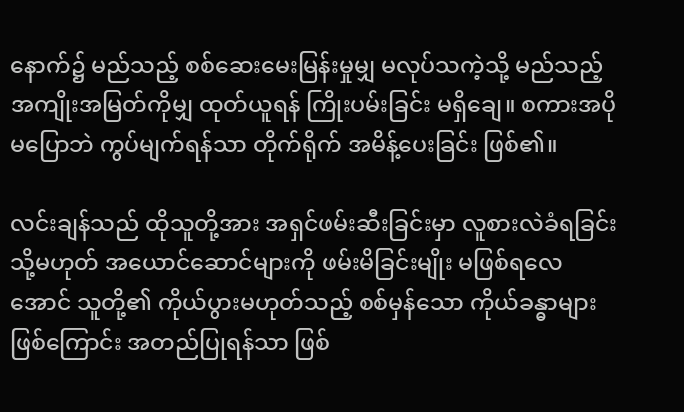နောက်၌ မည်သည့် စစ်ဆေးမေးမြန်းမှုမျှ မလုပ်သကဲ့သို့ မည်သည့်အကျိုးအမြတ်ကိုမျှ ထုတ်ယူရန် ကြိုးပမ်းခြင်း မရှိချေ။ စကားအပိုမပြောဘဲ ကွပ်မျက်ရန်သာ တိုက်ရိုက် အမိန့်ပေးခြင်း ဖြစ်၏။

လင်းချန်သည် ထိုသူတို့အား အရှင်ဖမ်းဆီးခြင်းမှာ လူစားလဲခံရခြင်း သို့မဟုတ် အယောင်ဆောင်များကို ဖမ်းမိခြင်းမျိုး မဖြစ်ရလေအောင် သူတို့၏ ကိုယ်ပွားမဟုတ်သည့် စစ်မှန်သော ကိုယ်ခန္ဓာများဖြစ်ကြောင်း အတည်ပြုရန်သာ ဖြစ်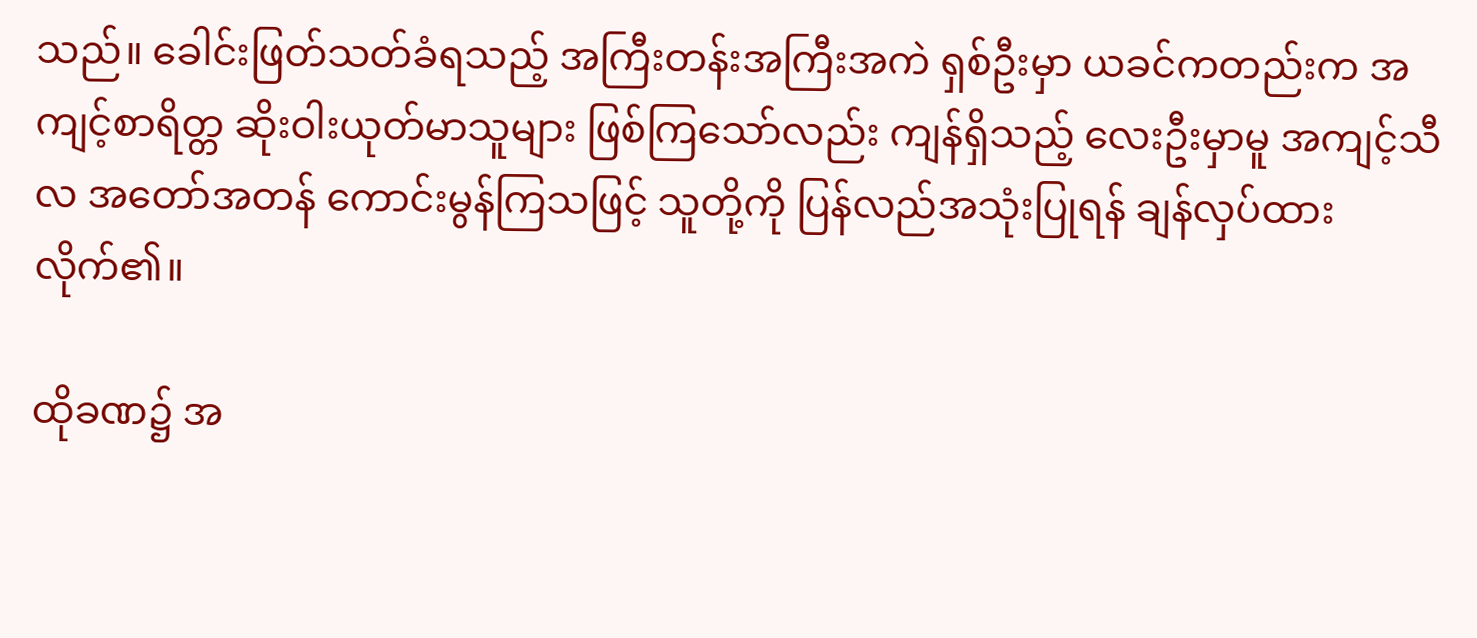သည်။ ခေါင်းဖြတ်သတ်ခံရသည့် အကြီးတန်းအကြီးအကဲ ရှစ်ဦးမှာ ယခင်ကတည်းက အကျင့်စာရိတ္တ ဆိုးဝါးယုတ်မာသူများ ဖြစ်ကြသော်လည်း ကျန်ရှိသည့် လေးဦးမှာမူ အကျင့်သီလ အတော်အတန် ကောင်းမွန်ကြသဖြင့် သူတို့ကို ပြန်လည်အသုံးပြုရန် ချန်လှပ်ထားလိုက်၏။

ထိုခဏ၌ အ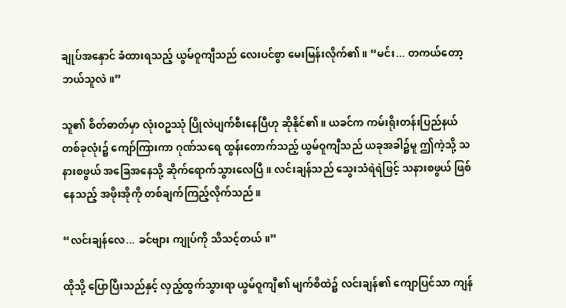ချုပ်အနှောင် ခံထားရသည့် ယွမ်ဝူကျီသည် လေးပင်စွာ မေးမြန်းလိုက်၏။ “မင်း... တကယ်တော့ ဘယ်သူလဲ။”

သူ၏ စိတ်ဓာတ်မှာ လုံးဝဥဿုံ ပြိုလဲပျက်စီးနေပြီဟု ဆိုနိုင်၏။ ယခင်က ကမ်းရိုးတန်းပြည်နယ် တစ်ခုလုံး၌ ကျော်ကြားကာ ဂုဏ်သရေ ထွန်းတောက်သည့် ယွမ်ဝူကျီသည် ယခုအခါ၌မူ ဤကဲ့သို့ သနားစဖွယ် အခြေအနေသို့ ဆိုက်ရောက်သွားလေပြီ။ လင်းချန်သည် သွေးသံရဲရဲဖြင့် သနားစဖွယ် ဖြစ်နေသည့် အဖိုးအိုကို တစ်ချက်ကြည့်လိုက်သည်။

“လင်းချန်လေ... ခင်ဗျား ကျုပ်ကို သိသင့်တယ်။”

ထိုသို့ ပြောပြီးသည်နှင့် လှည့်ထွက်သွားရာ ယွမ်ဝူကျီ၏ မျက်စိထဲ၌ လင်းချန်၏ ကျောပြင်သာ ကျန်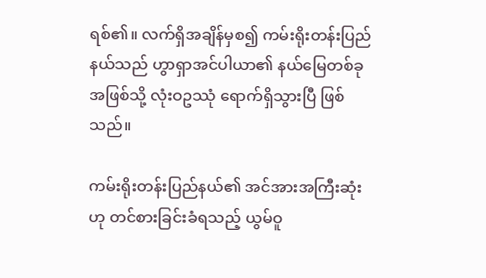ရစ်၏။ လက်ရှိအချိန်မှစ၍ ကမ်းရိုးတန်းပြည်နယ်သည် ဟွာရှာအင်ပါယာ၏ နယ်မြေတစ်ခုအဖြစ်သို့ လုံးဝဥဿုံ ရောက်ရှိသွားပြီ ဖြစ်သည်။

ကမ်းရိုးတန်းပြည်နယ်၏ အင်အားအကြီးဆုံးဟု တင်စားခြင်းခံရသည့် ယွမ်ဝူ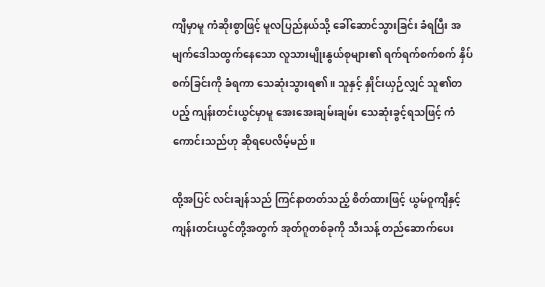ကျီမှာမူ ကံဆိုးစွာဖြင့် မူလပြည်နယ်သို့ ခေါ်ဆောင်သွားခြင်း ခံရပြီး အမျက်ဒေါသထွက်နေသော လူသားမျိုးနွယ်စုများ၏ ရက်ရက်စက်စက် နှိပ်စက်ခြင်းကို ခံရကာ သေဆုံးသွားရ၏။ သူနှင့် နှိုင်းယှဉ်လျှင် သူ၏တပည့် ကျန်းတင်းယွင်မှာမူ အေးအေးချမ်းချမ်း သေဆုံးခွင့်ရသဖြင့် ကံကောင်းသည်ဟု ဆိုရပေလိမ့်မည်။

ထို့အပြင် လင်းချန်သည် ကြင်နာတတ်သည့် စိတ်ထားဖြင့် ယွမ်ဝူကျီနှင့် ကျန်းတင်းယွင်တို့အတွက် အုတ်ဂူတစ်ခုကို သီးသန့် တည်ဆောက်ပေး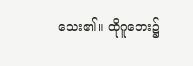သေး၏။ ထိုဂူဘေး၌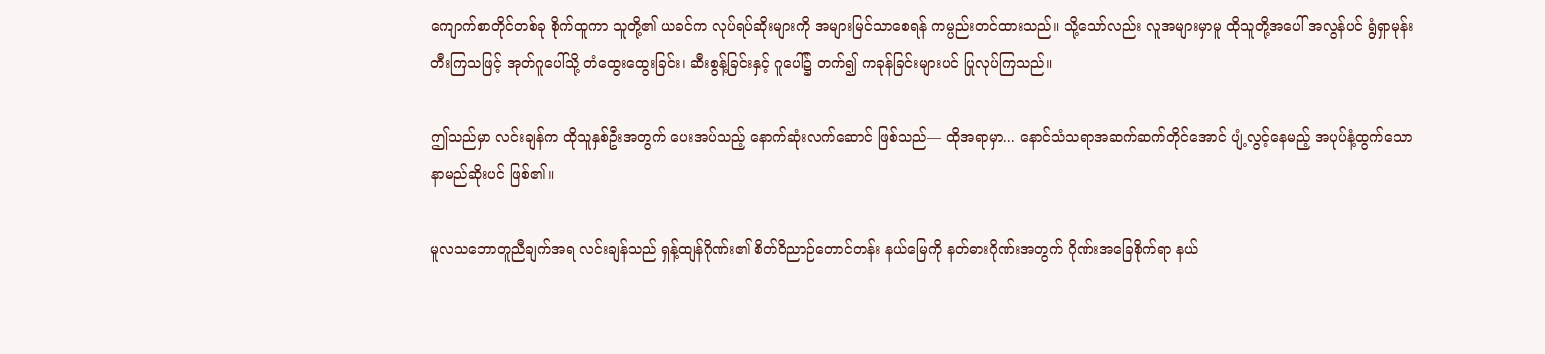ကျောက်စာတိုင်တစ်ခု စိုက်ထူကာ သူတို့၏ ယခင်က လုပ်ရပ်ဆိုးများကို အများမြင်သာစေရန် ကမ္ပည်းတင်ထားသည်။ သို့သော်လည်း လူအများမှာမူ ထိုသူတို့အပေါ် အလွန်ပင် ရွံရှာမုန်းတီးကြသဖြင့် အုတ်ဂူပေါ်သို့ တံထွေးထွေးခြင်း၊ ဆီးစွန့်ခြင်းနှင့် ဂူပေါ်၌ တက်၍ ကခုန်ခြင်းများပင် ပြုလုပ်ကြသည်။

ဤသည်မှာ လင်းချန်က ထိုသူနှစ်ဦးအတွက် ပေးအပ်သည့် နောက်ဆုံးလက်ဆောင် ဖြစ်သည်— ထိုအရာမှာ... နောင်သံသရာအဆက်ဆက်တိုင်အောင် ပျံ့လွင့်နေမည့် အပုပ်နံ့ထွက်သော နာမည်ဆိုးပင် ဖြစ်၏။

မူလသဘောတူညီချက်အရ လင်းချန်သည် ရှန့်ထျန်ဂိုဏ်း၏ စိတ်ဝိညာဉ်တောင်တန်း နယ်မြေကို နတ်ဓားဂိုဏ်းအတွက် ဂိုဏ်းအခြေစိုက်ရာ နယ်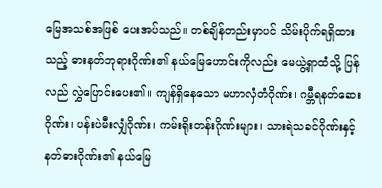မြေအသစ်အဖြစ် ပေးအပ်သည်။ တစ်ချိန်တည်းမှာပင် သိမ်းပိုက်ရရှိထားသည့် ဓားနတ်ဘုရားဂိုဏ်း၏ နယ်မြေဟောင်းကိုလည်း မေယွဲ့ရှာထံသို့ ပြန်လည် လွှဲပြောင်းပေး၏။ ကျန်ရှိနေသော မဟာလှံတံဂိုဏ်း၊ ဂမ္ဘီရနတ်ဆေးဂိုဏ်း၊ ပန်းပဲမီးလျှံဂိုဏ်း၊ ကမ်းရိုးတန်းဂိုဏ်းများ၊ သားရဲသခင်ဂိုဏ်းနှင့် နတ်ဓားဂိုဏ်း၏ နယ်မြေ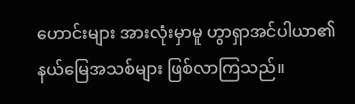ဟောင်းများ အားလုံးမှာမူ ဟွာရှာအင်ပါယာ၏ နယ်မြေအသစ်များ ဖြစ်လာကြသည်။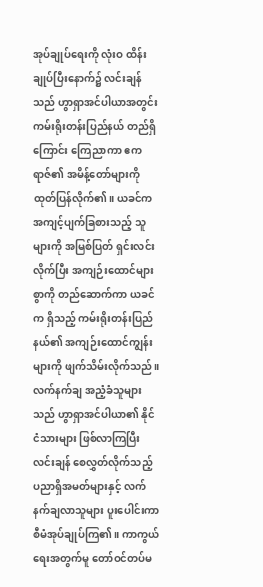အုပ်ချုပ်ရေးကို လုံးဝ ထိန်းချုပ်ပြီးနောက်၌ လင်းချန်သည် ဟွာရှာအင်ပါယာအတွင်း ကမ်းရိုးတန်းပြည်နယ် တည်ရှိကြောင်း ကြေညာကာ ဧကရာဇ်၏ အမိန့်တော်များကို ထုတ်ပြန်လိုက်၏။ ယခင်က အကျင့်ပျက်ခြစားသည့် သူများကို အမြစ်ပြတ် ရှင်းလင်းလိုက်ပြီး အကျဉ်းထောင်များစွာကို တည်ဆောက်ကာ ယခင်က ရှိသည့် ကမ်းရိုးတန်းပြည်နယ်၏ အကျဉ်းထောင်ကျွန်းများကို ဖျက်သိမ်းလိုက်သည်။ လက်နက်ချ အညံ့ခံသူများသည် ဟွာရှာအင်ပါယာ၏ နိုင်ငံသားများ ဖြစ်လာကြပြီး လင်းချန် စေလွှတ်လိုက်သည့် ပညာရှိအမတ်များနှင့် လက်နက်ချလာသူများ ပူးပေါင်းကာ စီမံအုပ်ချုပ်ကြ၏။ ကာကွယ်ရေးအတွက်မူ တော်ဝင်တပ်မ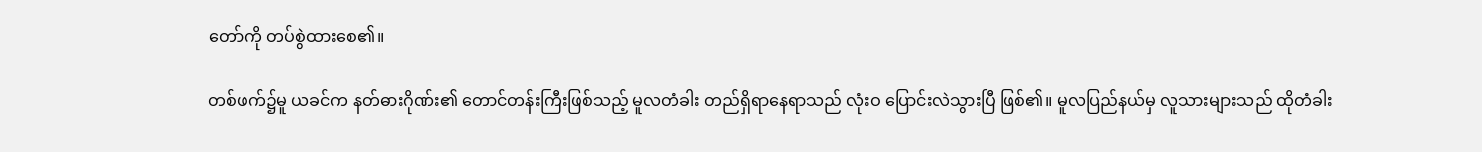တော်ကို တပ်စွဲထားစေ၏။

တစ်ဖက်၌မူ ယခင်က နတ်ဓားဂိုဏ်း၏ တောင်တန်းကြီးဖြစ်သည့် မူလတံခါး တည်ရှိရာနေရာသည် လုံးဝ ပြောင်းလဲသွားပြီ ဖြစ်၏။ မူလပြည်နယ်မှ လူသားများသည် ထိုတံခါး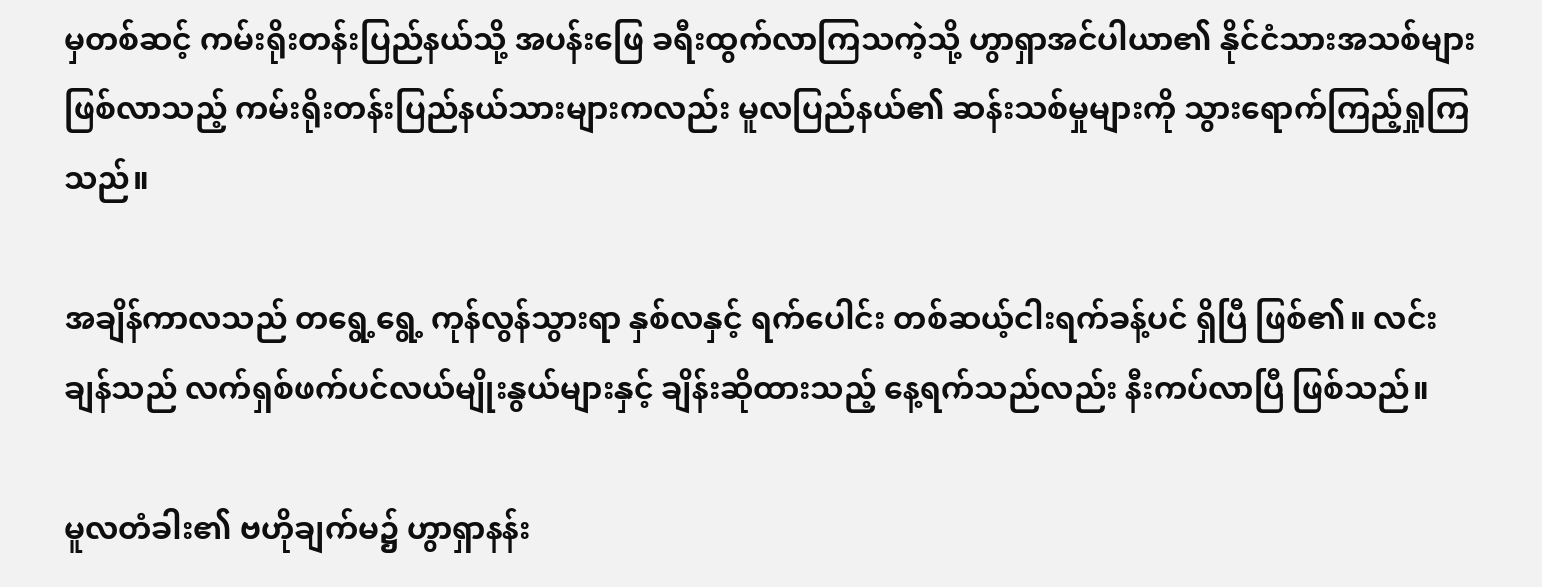မှတစ်ဆင့် ကမ်းရိုးတန်းပြည်နယ်သို့ အပန်းဖြေ ခရီးထွက်လာကြသကဲ့သို့ ဟွာရှာအင်ပါယာ၏ နိုင်ငံသားအသစ်များဖြစ်လာသည့် ကမ်းရိုးတန်းပြည်နယ်သားများကလည်း မူလပြည်နယ်၏ ဆန်းသစ်မှုများကို သွားရောက်ကြည့်ရှုကြသည်။

အချိန်ကာလသည် တရွေ့ရွေ့ ကုန်လွန်သွားရာ နှစ်လနှင့် ရက်ပေါင်း တစ်ဆယ့်ငါးရက်ခန့်ပင် ရှိပြီ ဖြစ်၏။ လင်းချန်သည် လက်ရှစ်ဖက်ပင်လယ်မျိုးနွယ်များနှင့် ချိန်းဆိုထားသည့် နေ့ရက်သည်လည်း နီးကပ်လာပြီ ဖြစ်သည်။

မူလတံခါး၏ ဗဟိုချက်မ၌ ဟွာရှာနန်း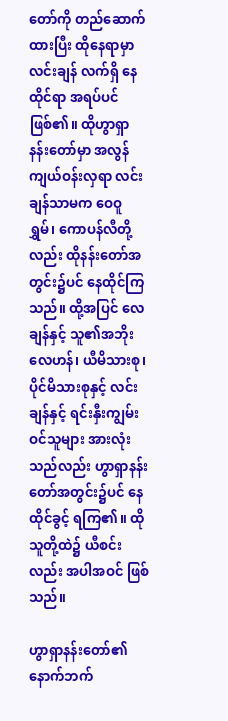တော်ကို တည်ဆောက်ထားပြီး ထိုနေရာမှာ လင်းချန် လက်ရှိ နေထိုင်ရာ အရပ်ပင် ဖြစ်၏။ ထိုဟွာရှာနန်းတော်မှာ အလွန်ကျယ်ဝန်းလှရာ လင်းချန်သာမက ဝေဝူရွှမ်၊ ကောပန်လီတို့လည်း ထိုနန်းတော်အတွင်း၌ပင် နေထိုင်ကြသည်။ ထို့အပြင် လေချန်နှင့် သူ၏အဘိုး လေဟန်၊ ယီမိသားစု၊ ပိုင်မိသားစုနှင့် လင်းချန်နှင့် ရင်းနှီးကျွမ်းဝင်သူများ အားလုံးသည်လည်း ဟွာရှာနန်းတော်အတွင်း၌ပင် နေထိုင်ခွင့် ရကြ၏။ ထိုသူတို့ထဲ၌ ယီစင်းလည်း အပါအဝင် ဖြစ်သည်။

ဟွာရှာနန်းတော်၏ နောက်ဘက်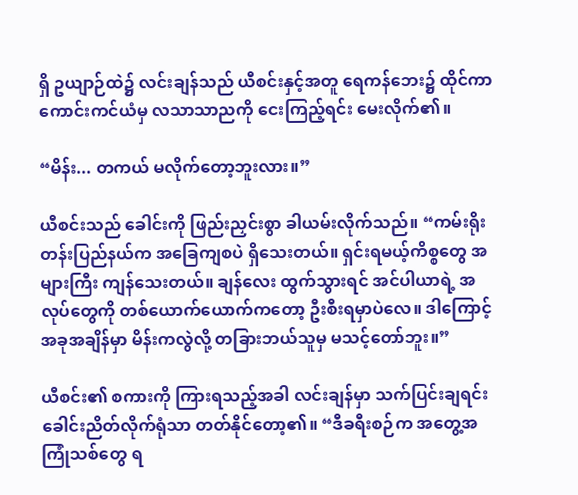ရှိ ဥယျာဉ်ထဲ၌ လင်းချန်သည် ယီစင်းနှင့်အတူ ရေကန်ဘေး၌ ထိုင်ကာ ကောင်းကင်ယံမှ လသာသာညကို ငေးကြည့်ရင်း မေးလိုက်၏။

“မိန်း... တကယ် မလိုက်တော့ဘူးလား။”

ယီစင်းသည် ခေါင်းကို ဖြည်းညှင်းစွာ ခါယမ်းလိုက်သည်။ “ကမ်းရိုးတန်းပြည်နယ်က အခြေကျစပဲ ရှိသေးတယ်။ ရှင်းရမယ့်ကိစ္စတွေ အများကြီး ကျန်သေးတယ်။ ချန်လေး ထွက်သွားရင် အင်ပါယာရဲ့ အလုပ်တွေကို တစ်ယောက်ယောက်ကတော့ ဦးစီးရမှာပဲလေ။ ဒါကြောင့် အခုအချိန်မှာ မိန်းကလွဲလို့ တခြားဘယ်သူမှ မသင့်တော်ဘူး။”

ယီစင်း၏ စကားကို ကြားရသည့်အခါ လင်းချန်မှာ သက်ပြင်းချရင်း ခေါင်းညိတ်လိုက်ရုံသာ တတ်နိုင်တော့၏။ “ဒီခရီးစဉ်က အတွေ့အကြုံသစ်တွေ ရ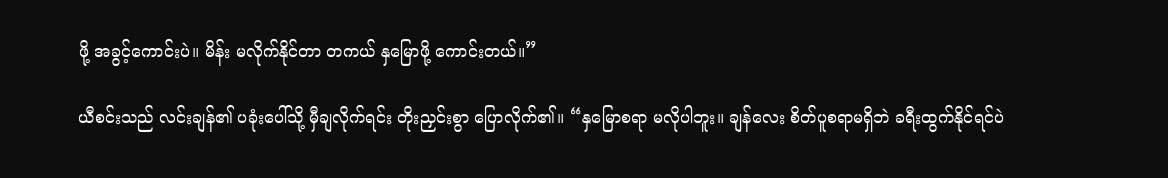ဖို့ အခွင့်ကောင်းပဲ။ မိန်း မလိုက်နိုင်တာ တကယ် နှမြောဖို့ ကောင်းတယ်။”

ယီစင်းသည် လင်းချန်၏ ပခုံးပေါ်သို့ မှီချလိုက်ရင်း တိုးညှင်းစွာ ပြောလိုက်၏။ “နှမြောစရာ မလိုပါဘူး။ ချန်လေး စိတ်ပူစရာမရှိဘဲ ခရီးထွက်နိုင်ရင်ပဲ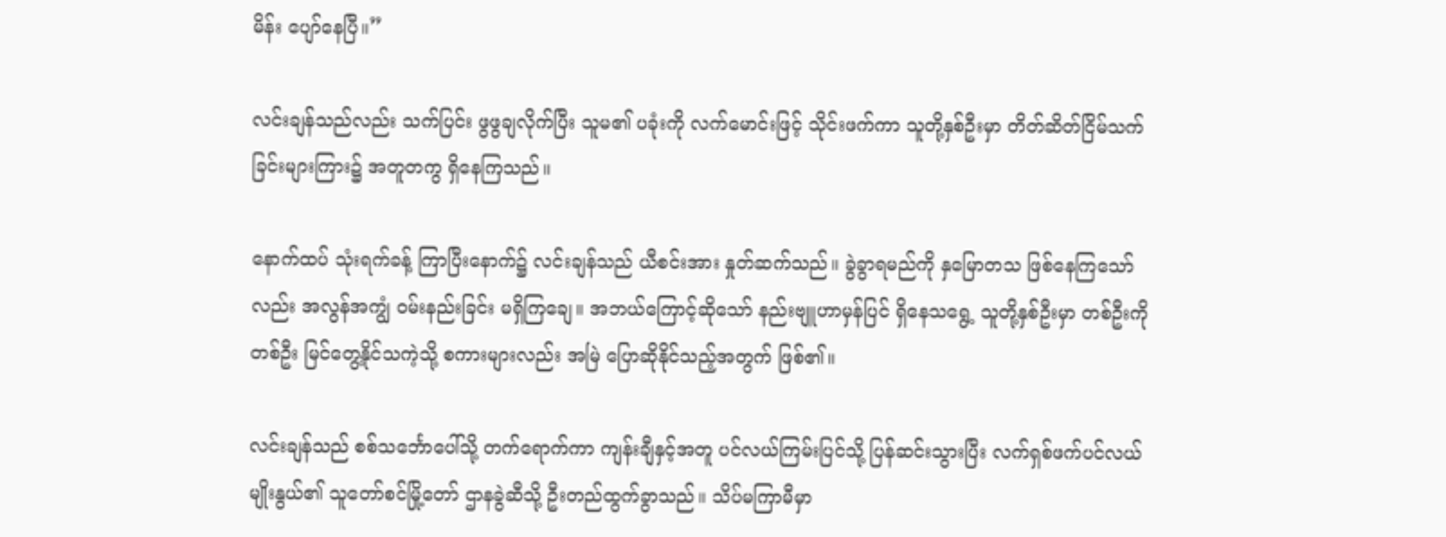မိန်း ပျော်နေပြီ။”

လင်းချန်သည်လည်း သက်ပြင်း ဖွဖွချလိုက်ပြီး သူမ၏ ပခုံးကို လက်မောင်းဖြင့် သိုင်းဖက်ကာ သူတို့နှစ်ဦးမှာ တိတ်ဆိတ်ငြိမ်သက်ခြင်းများကြား၌ အတူတကွ ရှိနေကြသည်။

နောက်ထပ် သုံးရက်ခန့် ကြာပြီးနောက်၌ လင်းချန်သည် ယီစင်းအား နှုတ်ဆက်သည်။ ခွဲခွာရမည်ကို နှမြောတသ ဖြစ်နေကြသော်လည်း အလွန်အကျွံ ဝမ်းနည်းခြင်း မရှိကြချေ။ အဘယ်ကြောင့်ဆိုသော် နည်းဗျူဟာမှန်ပြင် ရှိနေသရွေ့ သူတို့နှစ်ဦးမှာ တစ်ဦးကိုတစ်ဦး မြင်တွေ့နိုင်သကဲ့သို့ စကားများလည်း အမြဲ ပြောဆိုနိုင်သည့်အတွက် ဖြစ်၏။

လင်းချန်သည် စစ်သင်္ဘောပေါ်သို့ တက်ရောက်ကာ ကျန်းချီနှင့်အတူ ပင်လယ်ကြမ်းပြင်သို့ ပြန်ဆင်းသွားပြီး လက်ရှစ်ဖက်ပင်လယ်မျိုးနွယ်၏ သူတော်စင်မြို့တော် ဌာနခွဲဆီသို့ ဦးတည်ထွက်ခွာသည်။ သိပ်မကြာမီမှာ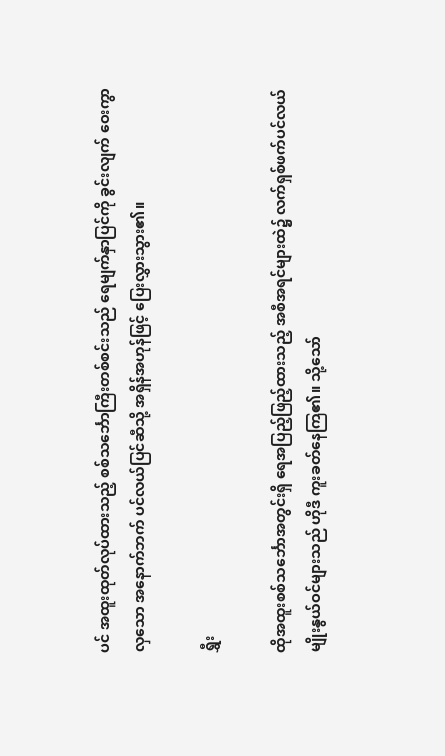ပင် အထူးထုတ်လုပ်ထားသည့် စစ်သင်္ဘောကြီးတစ်စင်းသည် ရေမျက်နှာပြင်ကို ခွင်းလျက် ဝေးကွာလှသော အနောက်ဘက် ပင်လယ်ပြင်ဆီသို့ အရှိန်အဟုန်ဖြင့် ပြေးလွှားသွား၏။

ရွှီး

ထိုအထူးစစ်သင်္ဘောအတွင်းရှိ ရေအပြည့်ဖြည့်ထားသည့် အစီအရင်များထဲ၌ လက်ရှစ်ဖက်ပင်လယ်မျိုးနွယ်ဝင်များသည် ဟိုဒီ ကူးခတ်နေကြ၏။ သို့သော်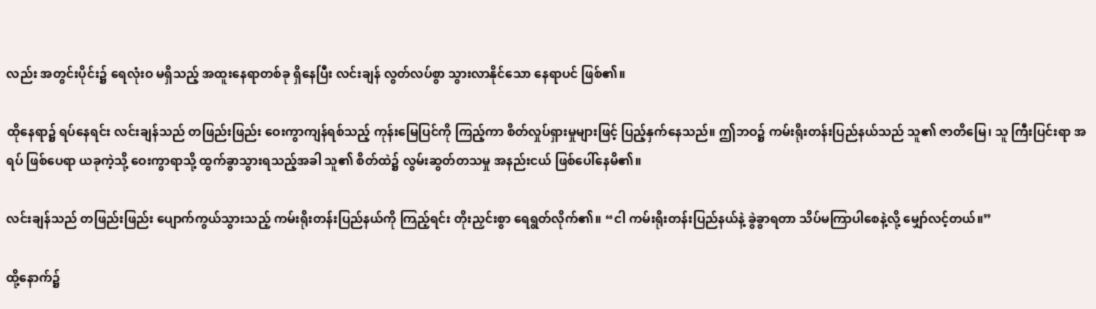လည်း အတွင်းပိုင်း၌ ရေလုံးဝ မရှိသည့် အထူးနေရာတစ်ခု ရှိနေပြီး လင်းချန် လွတ်လပ်စွာ သွားလာနိုင်သော နေရာပင် ဖြစ်၏။

ထိုနေရာ၌ ရပ်နေရင်း လင်းချန်သည် တဖြည်းဖြည်း ဝေးကွာကျန်ရစ်သည့် ကုန်းမြေပြင်ကို ကြည့်ကာ စိတ်လှုပ်ရှားမှုများဖြင့် ပြည့်နှက်နေသည်။ ဤဘဝ၌ ကမ်းရိုးတန်းပြည်နယ်သည် သူ၏ ဇာတိမြေ၊ သူ ကြီးပြင်းရာ အရပ် ဖြစ်ပေရာ ယခုကဲ့သို့ ဝေးကွာရာသို့ ထွက်ခွာသွားရသည့်အခါ သူ၏ စိတ်ထဲ၌ လွမ်းဆွတ်တသမှု အနည်းငယ် ဖြစ်ပေါ်နေမိ၏။

လင်းချန်သည် တဖြည်းဖြည်း ပျောက်ကွယ်သွားသည့် ကမ်းရိုးတန်းပြည်နယ်ကို ကြည့်ရင်း တိုးညှင်းစွာ ရေရွတ်လိုက်၏။ “ငါ ကမ်းရိုးတန်းပြည်နယ်နဲ့ ခွဲခွာရတာ သိပ်မကြာပါစေနဲ့လို့ မျှော်လင့်တယ်။”

ထို့နောက်၌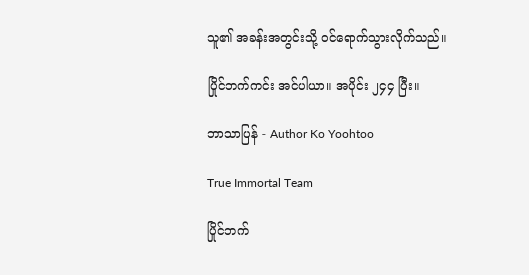သူ၏ အခန်းအတွင်းသို့ ဝင်ရောက်သွားလိုက်သည်။

ပြိုင်ဘက်ကင်း အင်ပါယာ။ အပိုင်း ၂၄၄ ပြီး။

ဘာသာပြန် - Author Ko Yoohtoo

True Immortal Team

ပြိုင်ဘက်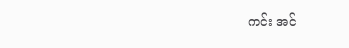ကင်း အင်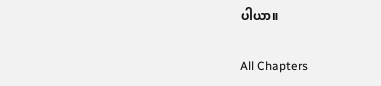ပါယာ။

All Chapters